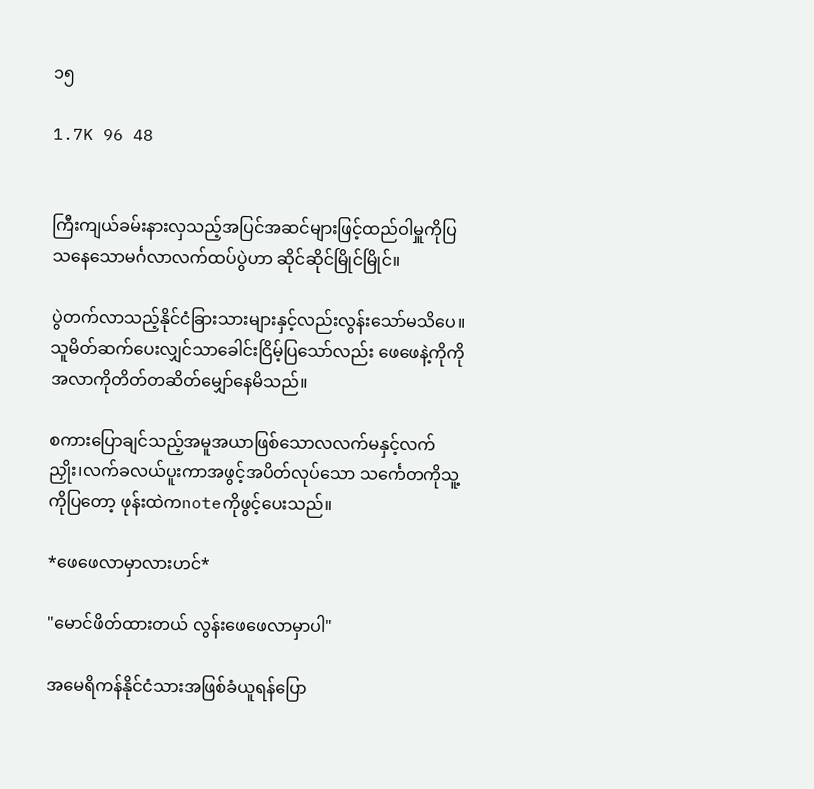၁၅

1.7K 96 48


ကြီးကျယ်ခမ်းနားလှသည့်အပြင်အဆင်များဖြင့်ထည်ဝါမှူကိုပြသနေသောမင်္ဂလာလက်ထပ်ပွဲဟာ ဆိုင်ဆိုင်မြိုင်မြိုင်။

ပွဲတက်လာသည့်နိုင်ငံခြားသားများနှင့်လည်းလွန်းသော်မသိပေ။သူမိတ်ဆက်ပေးလျှင်သာခေါင်းငြိမ့်ပြသော်လည်း ဖေဖေနဲ့ကိုကိုအလာကိုတိတ်တဆိတ်မျှော်နေမိသည်။

စကားပြောချင်သည့်အမူအယာဖြစ်သောလလက်မနှင့်လက်ညှိုး၊လက်ခလယ်ပူးကာအဖွင့်အပိတ်လုပ်သော သင်္ကေတကိုသူ့ကိုပြတော့ ဖုန်းထဲကnoteကိုဖွင့်ပေးသည်။

*ဖေဖေလာမှာလားဟင်*

"မောင်ဖိတ်ထားတယ် လွန်းဖေဖေလာမှာပါ"

အမေရိကန်နိုင်ငံသားအဖြစ်ခံယူရန်ပြော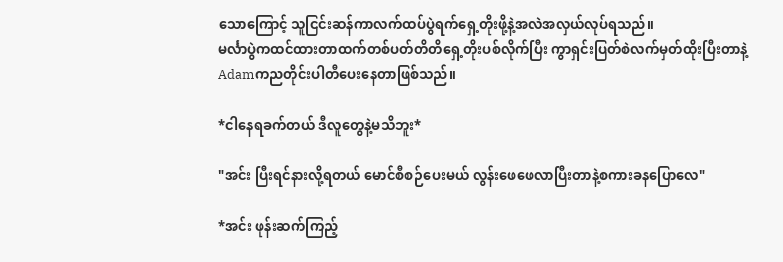သောကြောင့် သူငြင်းဆန်ကာလက်ထပ်ပွဲရက်ရှေ့တိုးဖို့နဲ့အလဲအလှယ်လုပ်ရသည်။
မင်္လာပွဲကထင်ထားတာထက်တစ်ပတ်တိတိရှေ့တိုးပစ်လိုက်ပြီး ကွာရှင်းပြတ်စဲလက်မှတ်ထိုးပြီးတာနဲ့ Adamကညတိုင်းပါတီပေးနေတာဖြစ်သည်။

*ငါနေရခက်တယ် ဒီလူတွေနဲ့မသိဘူး*

"အင်း ပြီးရင်နားလို့ရတယ် မောင်စီစဉ်ပေးမယ် လွန်းဖေဖေလာပြီးတာနဲ့စကားခနပြောလေ"

*အင်း ဖုန်းဆက်ကြည့်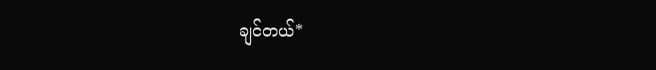ချင်တယ်*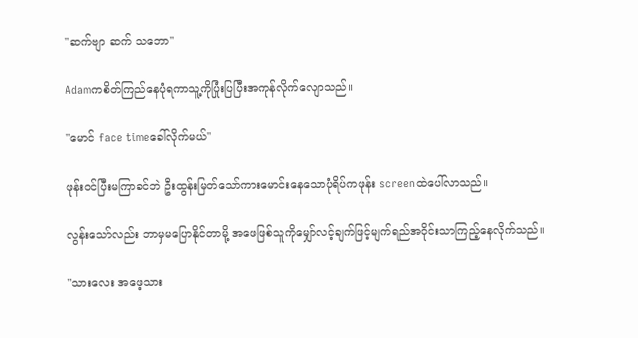"ဆက်ဗျာ ဆက် သဘော"

Adamကစိတ်ကြည်နေပုံရကာသူ့ကိုပြုံးပြပြီးအကုန်လိုက်လျောသည်။

"မောင် face timeခေါ်လိုက်မယ်"

ဖုန်းဝင်ပြီးမကြာခင်ဘဲ ဦးထွန်းမြတ်သော်ကားမောင်းနေသောပုံရိပ်ကဖုန်း screenထဲပေါ်လာသည်။

လွန်းသော်လည်း ဘာမှမပြောနိုင်တာမို့ အဖေဖြစ်သူကိုမျှော်လင့်ချက်ဖြင့်မျက်ရည်အဝိုင်းသာကြည့်နေလိုက်သည်။

"သားလေး အဖေ့သား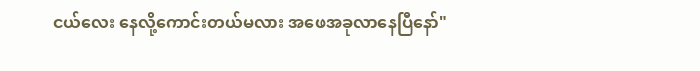ငယ်လေး နေလို့ကောင်းတယ်မလား အဖေအခုလာနေပြီနော်"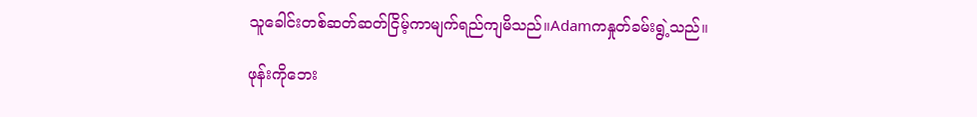သူခေါင်းတစ်ဆတ်ဆတ်ငြိမ့်ကာမျက်ရည်ကျမိသည်။Adamကနှုတ်ခမ်းရွဲ့သည်။

ဖုန်းကိုဘေး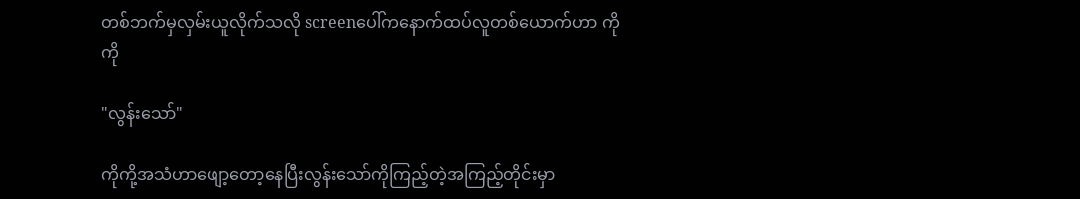တစ်ဘက်မှလှမ်းယူလိုက်သလို screenပေါ်ကနောက်ထပ်လူတစ်ယောက်ဟာ ကိုကို

"လွန်းသော်"

ကိုကို့အသံဟာဖျော့တော့နေပြီးလွန်းသော်ကိုကြည့်တဲ့အကြည့်တိုင်းမှာ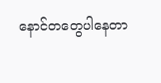နောင်တတွေပါနေတာ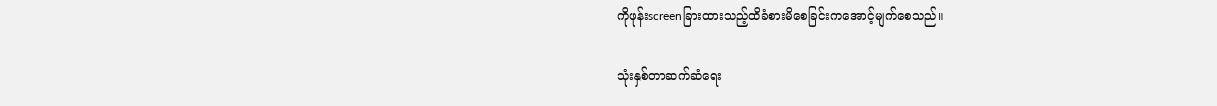ကိုဖုန်းscreenခြားထားသည့်ထိခံစားမိစေခြင်းကအောင့်မျက်စေသည်။

သုံးနှစ်တာဆက်ဆံရေး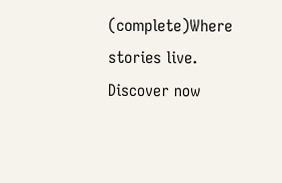(complete)Where stories live. Discover now